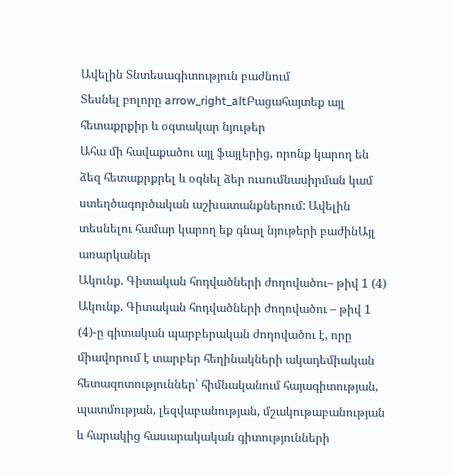Ավելին Տնտեսագիտություն բաժնում
Տեսնել բոլորը arrow_right_altԲացահայտեք այլ հետաքրքիր և օգտակար նյութեր
Ահա մի հավաքածու այլ ֆայլերից, որոնք կարող են ձեզ հետաքրքրել և օգնել ձեր ուսումնասիրման կամ ստեղծագործական աշխատանքներում: Ավելին տեսնելու համար կարող եք գնալ նյութերի բաժինԱյլ առարկաներ
Ակունք. Գիտական հոդվածների ժողովածու– թիվ 1 (4)
Ակունք. Գիտական հոդվածների ժողովածու – թիվ 1 (4)-ը գիտական պարբերական ժողովածու է, որը միավորում է տարբեր հեղինակների ակադեմիական հետազոտություններ՝ հիմնականում հայագիտության, պատմության, լեզվաբանության, մշակութաբանության և հարակից հասարակական գիտությունների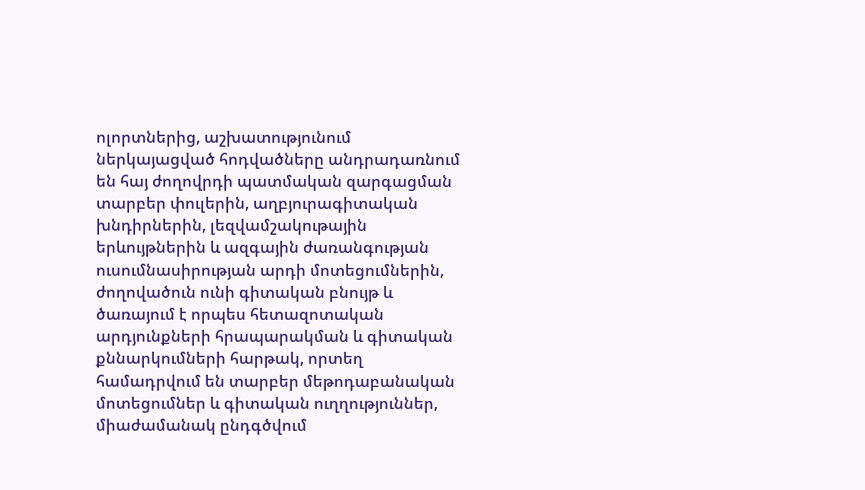ոլորտներից, աշխատությունում ներկայացված հոդվածները անդրադառնում են հայ ժողովրդի պատմական զարգացման տարբեր փուլերին, աղբյուրագիտական խնդիրներին, լեզվամշակութային երևույթներին և ազգային ժառանգության ուսումնասիրության արդի մոտեցումներին, ժողովածուն ունի գիտական բնույթ և ծառայում է որպես հետազոտական արդյունքների հրապարակման և գիտական քննարկումների հարթակ, որտեղ համադրվում են տարբեր մեթոդաբանական մոտեցումներ և գիտական ուղղություններ, միաժամանակ ընդգծվում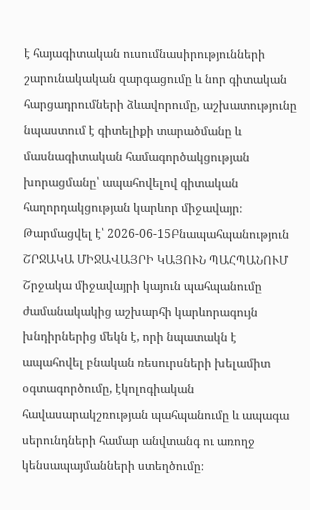է հայագիտական ուսումնասիրությունների շարունակական զարգացումը և նոր գիտական հարցադրումների ձևավորումը, աշխատությունը նպաստում է գիտելիքի տարածմանը և մասնագիտական համագործակցության խորացմանը՝ ապահովելով գիտական հաղորդակցության կարևոր միջավայր։
Թարմացվել է՝ 2026-06-15Բնապահպանություն
ՇՐՋԱԿԱ ՄԻՋԱՎԱՅՐԻ ԿԱՅՈՒՆ ՊԱՀՊԱՆՈՒՄ
Շրջակա միջավայրի կայուն պահպանումը ժամանակակից աշխարհի կարևորագույն խնդիրներից մեկն է, որի նպատակն է ապահովել բնական ռեսուրսների խելամիտ օգտագործումը, էկոլոգիական հավասարակշռության պահպանումը և ապագա սերունդների համար անվտանգ ու առողջ կենսապայմանների ստեղծումը։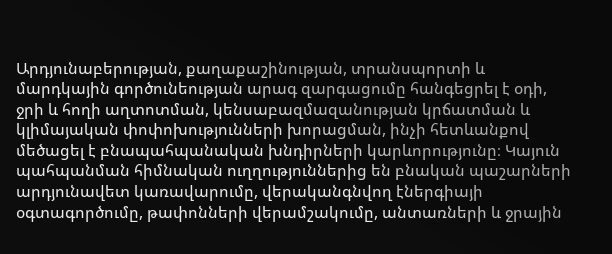Արդյունաբերության, քաղաքաշինության, տրանսպորտի և մարդկային գործունեության արագ զարգացումը հանգեցրել է օդի, ջրի և հողի աղտոտման, կենսաբազմազանության կրճատման և կլիմայական փոփոխությունների խորացման, ինչի հետևանքով մեծացել է բնապահպանական խնդիրների կարևորությունը։ Կայուն պահպանման հիմնական ուղղություններից են բնական պաշարների արդյունավետ կառավարումը, վերականգնվող էներգիայի օգտագործումը, թափոնների վերամշակումը, անտառների և ջրային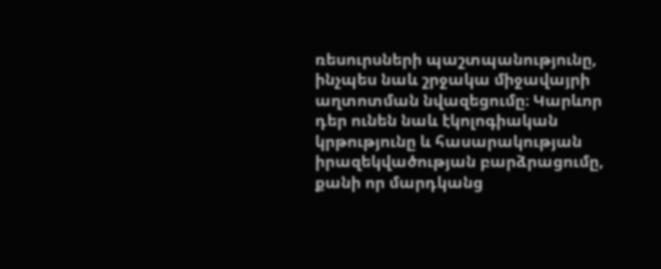ռեսուրսների պաշտպանությունը, ինչպես նաև շրջակա միջավայրի աղտոտման նվազեցումը։ Կարևոր դեր ունեն նաև էկոլոգիական կրթությունը և հասարակության իրազեկվածության բարձրացումը, քանի որ մարդկանց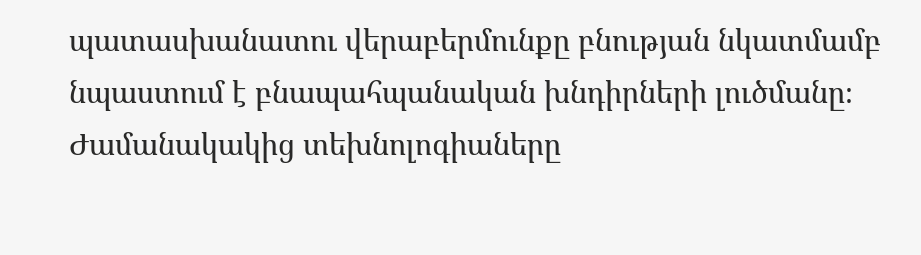պատասխանատու վերաբերմունքը բնության նկատմամբ նպաստում է բնապահպանական խնդիրների լուծմանը։ Ժամանակակից տեխնոլոգիաները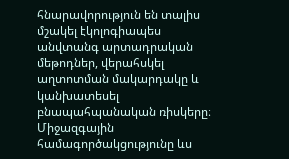հնարավորություն են տալիս մշակել էկոլոգիապես անվտանգ արտադրական մեթոդներ, վերահսկել աղտոտման մակարդակը և կանխատեսել բնապահպանական ռիսկերը։ Միջազգային համագործակցությունը ևս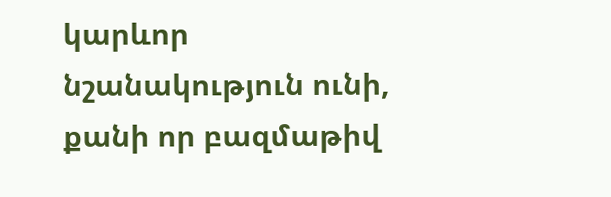կարևոր նշանակություն ունի, քանի որ բազմաթիվ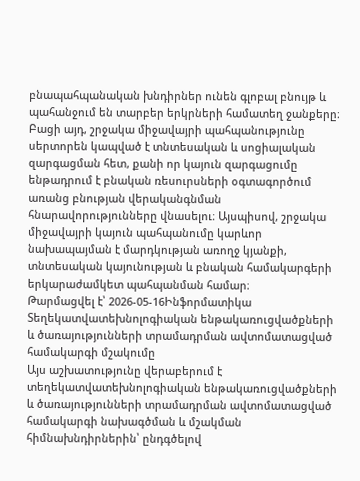բնապահպանական խնդիրներ ունեն գլոբալ բնույթ և պահանջում են տարբեր երկրների համատեղ ջանքերը։ Բացի այդ, շրջակա միջավայրի պահպանությունը սերտորեն կապված է տնտեսական և սոցիալական զարգացման հետ, քանի որ կայուն զարգացումը ենթադրում է բնական ռեսուրսների օգտագործում առանց բնության վերականգնման հնարավորությունները վնասելու։ Այսպիսով, շրջակա միջավայրի կայուն պահպանումը կարևոր նախապայման է մարդկության առողջ կյանքի, տնտեսական կայունության և բնական համակարգերի երկարաժամկետ պահպանման համար։
Թարմացվել է՝ 2026-05-16Ինֆորմատիկա
Տեղեկատվատեխնոլոգիական ենթակառուցվածքների և ծառայությունների տրամադրման ավտոմատացված համակարգի մշակումը
Այս աշխատությունը վերաբերում է տեղեկատվատեխնոլոգիական ենթակառուցվածքների և ծառայությունների տրամադրման ավտոմատացված համակարգի նախագծման և մշակման հիմնախնդիրներին՝ ընդգծելով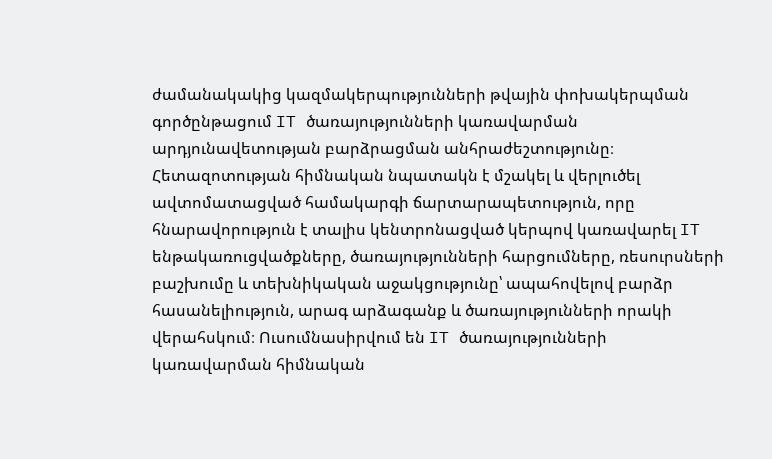ժամանակակից կազմակերպությունների թվային փոխակերպման գործընթացում IT ծառայությունների կառավարման արդյունավետության բարձրացման անհրաժեշտությունը։ Հետազոտության հիմնական նպատակն է մշակել և վերլուծել ավտոմատացված համակարգի ճարտարապետություն, որը հնարավորություն է տալիս կենտրոնացված կերպով կառավարել IT ենթակառուցվածքները, ծառայությունների հարցումները, ռեսուրսների բաշխումը և տեխնիկական աջակցությունը՝ ապահովելով բարձր հասանելիություն, արագ արձագանք և ծառայությունների որակի վերահսկում։ Ուսումնասիրվում են IT ծառայությունների կառավարման հիմնական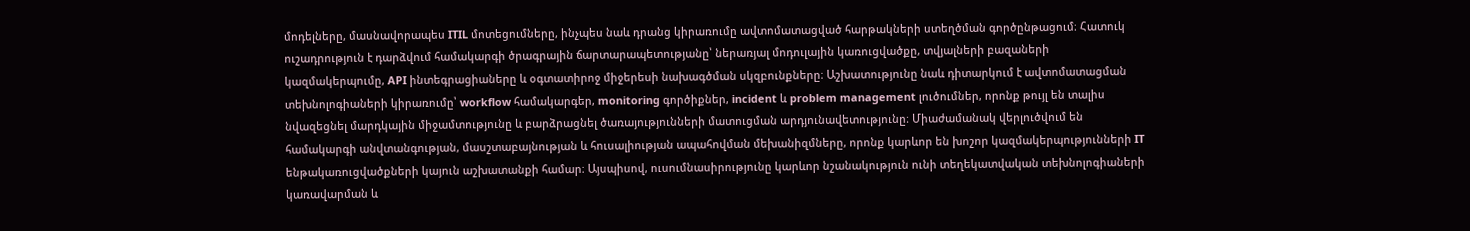մոդելները, մասնավորապես ITIL մոտեցումները, ինչպես նաև դրանց կիրառումը ավտոմատացված հարթակների ստեղծման գործընթացում։ Հատուկ ուշադրություն է դարձվում համակարգի ծրագրային ճարտարապետությանը՝ ներառյալ մոդուլային կառուցվածքը, տվյալների բազաների կազմակերպումը, API ինտեգրացիաները և օգտատիրոջ միջերեսի նախագծման սկզբունքները։ Աշխատությունը նաև դիտարկում է ավտոմատացման տեխնոլոգիաների կիրառումը՝ workflow համակարգեր, monitoring գործիքներ, incident և problem management լուծումներ, որոնք թույլ են տալիս նվազեցնել մարդկային միջամտությունը և բարձրացնել ծառայությունների մատուցման արդյունավետությունը։ Միաժամանակ վերլուծվում են համակարգի անվտանգության, մասշտաբայնության և հուսալիության ապահովման մեխանիզմները, որոնք կարևոր են խոշոր կազմակերպությունների IT ենթակառուցվածքների կայուն աշխատանքի համար։ Այսպիսով, ուսումնասիրությունը կարևոր նշանակություն ունի տեղեկատվական տեխնոլոգիաների կառավարման և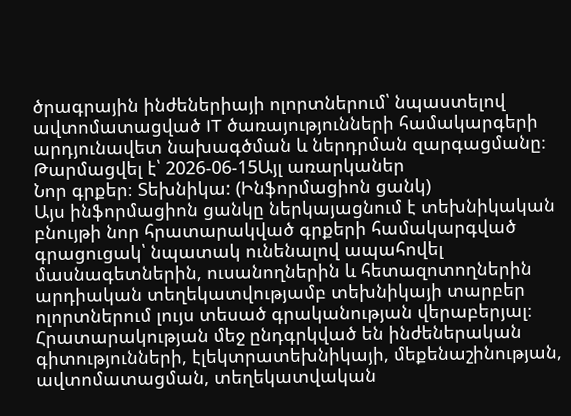ծրագրային ինժեներիայի ոլորտներում՝ նպաստելով ավտոմատացված IT ծառայությունների համակարգերի արդյունավետ նախագծման և ներդրման զարգացմանը։
Թարմացվել է՝ 2026-06-15Այլ առարկաներ
Նոր գրքեր։ Տեխնիկա: (Ինֆորմացիոն ցանկ)
Այս ինֆորմացիոն ցանկը ներկայացնում է տեխնիկական բնույթի նոր հրատարակված գրքերի համակարգված գրացուցակ՝ նպատակ ունենալով ապահովել մասնագետներին, ուսանողներին և հետազոտողներին արդիական տեղեկատվությամբ տեխնիկայի տարբեր ոլորտներում լույս տեսած գրականության վերաբերյալ։ Հրատարակության մեջ ընդգրկված են ինժեներական գիտությունների, էլեկտրատեխնիկայի, մեքենաշինության, ավտոմատացման, տեղեկատվական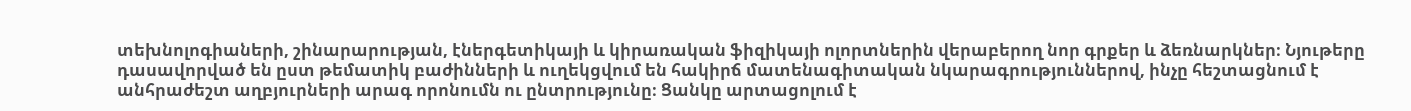տեխնոլոգիաների, շինարարության, էներգետիկայի և կիրառական ֆիզիկայի ոլորտներին վերաբերող նոր գրքեր և ձեռնարկներ։ Նյութերը դասավորված են ըստ թեմատիկ բաժինների և ուղեկցվում են հակիրճ մատենագիտական նկարագրություններով, ինչը հեշտացնում է անհրաժեշտ աղբյուրների արագ որոնումն ու ընտրությունը։ Ցանկը արտացոլում է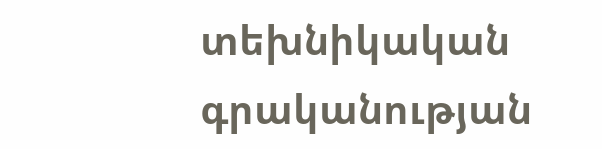տեխնիկական գրականության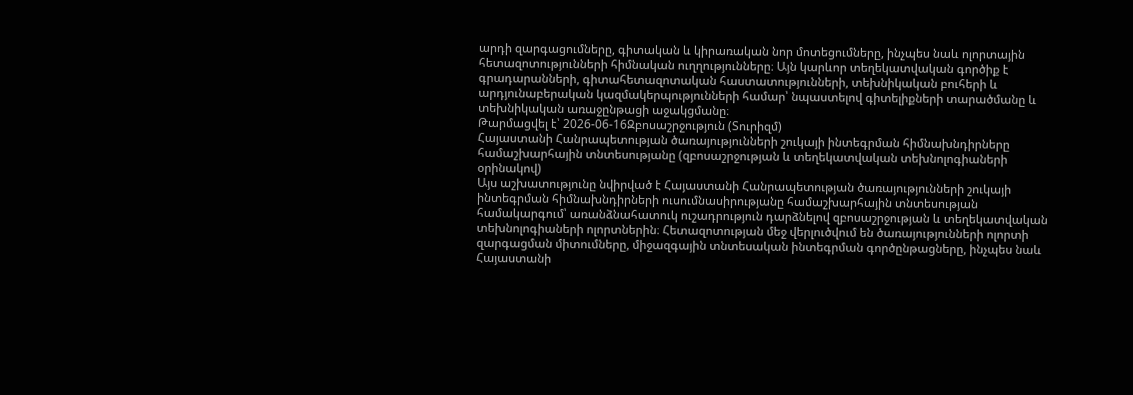արդի զարգացումները, գիտական և կիրառական նոր մոտեցումները, ինչպես նաև ոլորտային հետազոտությունների հիմնական ուղղությունները։ Այն կարևոր տեղեկատվական գործիք է գրադարանների, գիտահետազոտական հաստատությունների, տեխնիկական բուհերի և արդյունաբերական կազմակերպությունների համար՝ նպաստելով գիտելիքների տարածմանը և տեխնիկական առաջընթացի աջակցմանը։
Թարմացվել է՝ 2026-06-16Զբոսաշրջություն (Տուրիզմ)
Հայաստանի Հանրապետության ծառայությունների շուկայի ինտեգրման հիմնախնդիրները համաշխարհային տնտեսությանը (զբոսաշրջության և տեղեկատվական տեխնոլոգիաների օրինակով)
Այս աշխատությունը նվիրված է Հայաստանի Հանրապետության ծառայությունների շուկայի ինտեգրման հիմնախնդիրների ուսումնասիրությանը համաշխարհային տնտեսության համակարգում՝ առանձնահատուկ ուշադրություն դարձնելով զբոսաշրջության և տեղեկատվական տեխնոլոգիաների ոլորտներին։ Հետազոտության մեջ վերլուծվում են ծառայությունների ոլորտի զարգացման միտումները, միջազգային տնտեսական ինտեգրման գործընթացները, ինչպես նաև Հայաստանի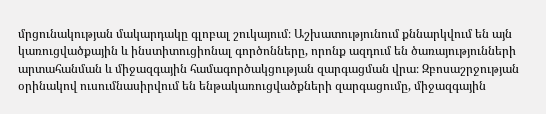մրցունակության մակարդակը գլոբալ շուկայում։ Աշխատությունում քննարկվում են այն կառուցվածքային և ինստիտուցիոնալ գործոնները, որոնք ազդում են ծառայությունների արտահանման և միջազգային համագործակցության զարգացման վրա։ Զբոսաշրջության օրինակով ուսումնասիրվում են ենթակառուցվածքների զարգացումը, միջազգային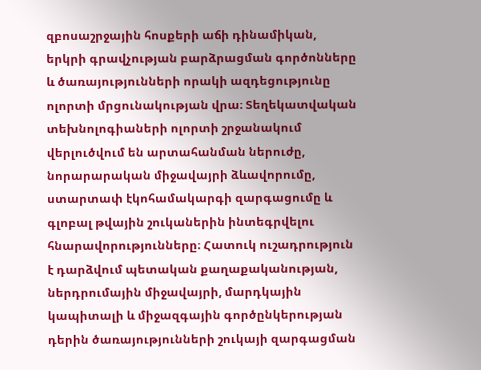զբոսաշրջային հոսքերի աճի դինամիկան, երկրի գրավչության բարձրացման գործոնները և ծառայությունների որակի ազդեցությունը ոլորտի մրցունակության վրա։ Տեղեկատվական տեխնոլոգիաների ոլորտի շրջանակում վերլուծվում են արտահանման ներուժը, նորարարական միջավայրի ձևավորումը, ստարտափ էկոհամակարգի զարգացումը և գլոբալ թվային շուկաներին ինտեգրվելու հնարավորությունները։ Հատուկ ուշադրություն է դարձվում պետական քաղաքականության, ներդրումային միջավայրի, մարդկային կապիտալի և միջազգային գործընկերության դերին ծառայությունների շուկայի զարգացման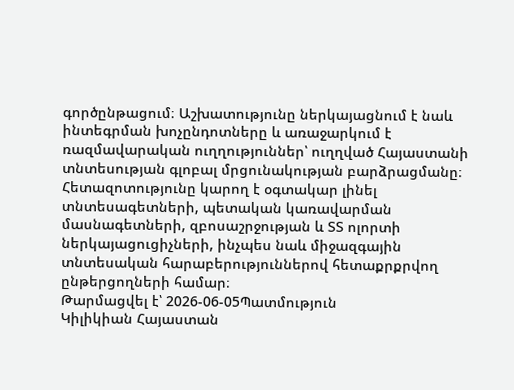գործընթացում։ Աշխատությունը ներկայացնում է նաև ինտեգրման խոչընդոտները և առաջարկում է ռազմավարական ուղղություններ՝ ուղղված Հայաստանի տնտեսության գլոբալ մրցունակության բարձրացմանը։ Հետազոտությունը կարող է օգտակար լինել տնտեսագետների, պետական կառավարման մասնագետների, զբոսաշրջության և ՏՏ ոլորտի ներկայացուցիչների, ինչպես նաև միջազգային տնտեսական հարաբերություններով հետաքրքրվող ընթերցողների համար։
Թարմացվել է՝ 2026-06-05Պատմություն
Կիլիկիան Հայաստան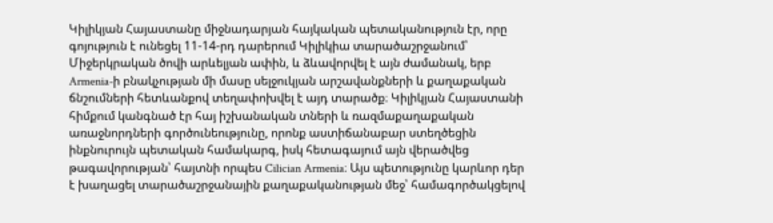Կիլիկյան Հայաստանը միջնադարյան հայկական պետականություն էր, որը գոյություն է ունեցել 11-14-րդ դարերում Կիլիկիա տարածաշրջանում՝ Միջերկրական ծովի արևելյան ափին, և ձևավորվել է այն ժամանակ, երբ Armenia-ի բնակչության մի մասը սելջուկյան արշավանքների և քաղաքական ճնշումների հետևանքով տեղափոխվել է այդ տարածք։ Կիլիկյան Հայաստանի հիմքում կանգնած էր հայ իշխանական տների և ռազմաքաղաքական առաջնորդների գործունեությունը, որոնք աստիճանաբար ստեղծեցին ինքնուրույն պետական համակարգ, իսկ հետագայում այն վերածվեց թագավորության՝ հայտնի որպես Cilician Armenia։ Այս պետությունը կարևոր դեր է խաղացել տարածաշրջանային քաղաքականության մեջ՝ համագործակցելով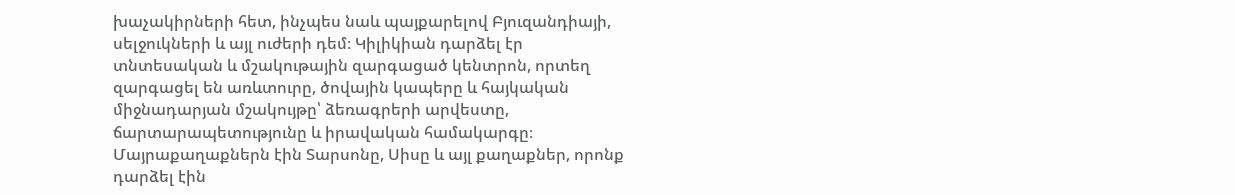խաչակիրների հետ, ինչպես նաև պայքարելով Բյուզանդիայի, սելջուկների և այլ ուժերի դեմ։ Կիլիկիան դարձել էր տնտեսական և մշակութային զարգացած կենտրոն, որտեղ զարգացել են առևտուրը, ծովային կապերը և հայկական միջնադարյան մշակույթը՝ ձեռագրերի արվեստը, ճարտարապետությունը և իրավական համակարգը։ Մայրաքաղաքներն էին Տարսոնը, Սիսը և այլ քաղաքներ, որոնք դարձել էին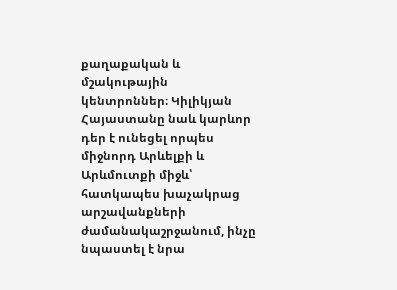քաղաքական և մշակութային կենտրոններ։ Կիլիկյան Հայաստանը նաև կարևոր դեր է ունեցել որպես միջնորդ Արևելքի և Արևմուտքի միջև՝ հատկապես խաչակրաց արշավանքների ժամանակաշրջանում, ինչը նպաստել է նրա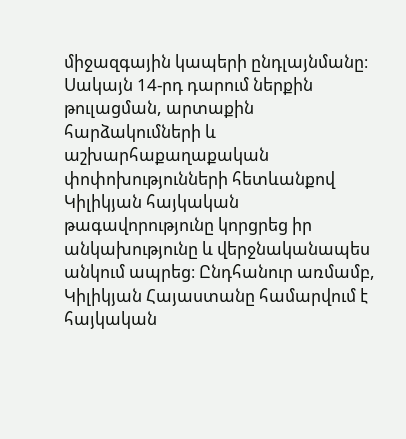միջազգային կապերի ընդլայնմանը։ Սակայն 14-րդ դարում ներքին թուլացման, արտաքին հարձակումների և աշխարհաքաղաքական փոփոխությունների հետևանքով Կիլիկյան հայկական թագավորությունը կորցրեց իր անկախությունը և վերջնականապես անկում ապրեց։ Ընդհանուր առմամբ, Կիլիկյան Հայաստանը համարվում է հայկական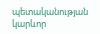պետականության կարևոր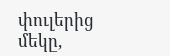փուլերից մեկը,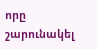որը շարունակել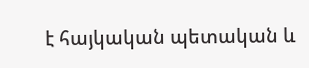է հայկական պետական և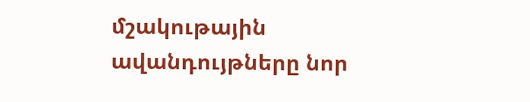մշակութային ավանդույթները նոր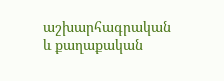աշխարհագրական և քաղաքական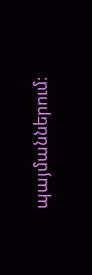պայմաններում։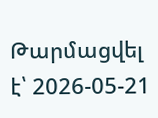Թարմացվել է՝ 2026-05-21